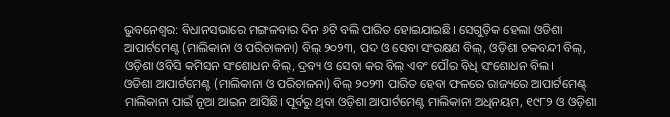ଭୁବନେଶ୍ବର: ବିଧାନସଭାରେ ମଙ୍ଗଳବାର ଦିନ ୬ଟି ବଲି ପାରିତ ହୋଇଯାଇଛି। ସେଗୁଡ଼ିକ ହେଲା ଓଡିଶା ଆପାର୍ଟମେଣ୍ଟ (ମାଲିକାନା ଓ ପରିଚାଳନା) ବିଲ୍ ୨୦୨୩, ପଦ ଓ ସେବା ସଂରକ୍ଷଣ ବିଲ୍, ଓଡ଼ିଶା ଚକବନ୍ଦୀ ବିଲ୍, ଓଡ଼ିଶା ଓବିସି କମିସନ ସଂଶୋଧନ ବିଲ୍, ଦ୍ରବ୍ୟ ଓ ସେବା କର ବିଲ୍ ଏବଂ ପୌର ବିଧି ସଂଶୋଧନ ବିଲ।
ଓଡିଶା ଆପାର୍ଟମେଣ୍ଟ (ମାଲିକାନା ଓ ପରିଚାଳନା) ବିଲ୍ ୨୦୨୩ ପାରିତ ହେବା ଫଳରେ ରାଜ୍ୟରେ ଆପାର୍ଟମେଣ୍ଟ୍ ମାଲିକାନା ପାଇଁ ନୂଆ ଆଇନ ଆସିଛି। ପୂର୍ବରୁ ଥିବା ଓଡ଼ିଶା ଆପାର୍ଟମେଣ୍ଟ ମାଲିକାନା ଅଧିନୟମ, ୧୯୮୨ ଓ ଓଡ଼ିଶା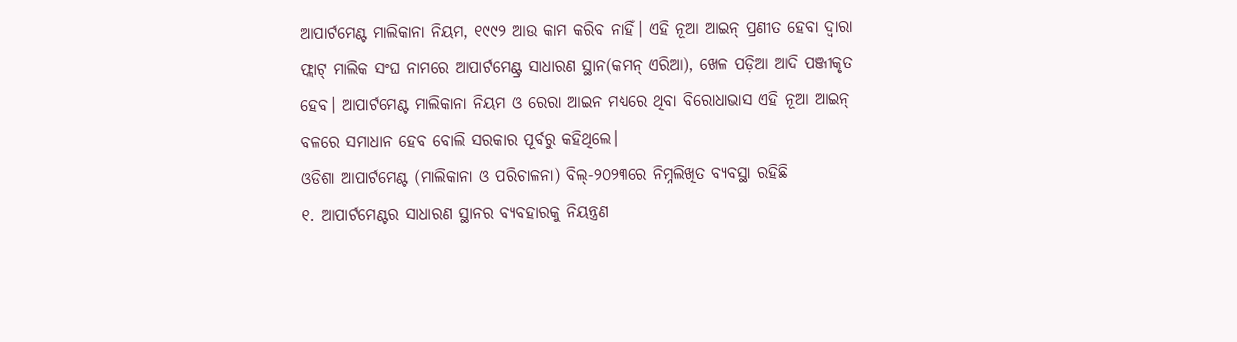ଆପାର୍ଟମେଣ୍ଟ ମାଲିକାନା ନିୟମ, ୧୯୯୨ ଆଉ କାମ କରିବ ନାହିଁ। ଏହି ନୂଆ ଆଇନ୍ ପ୍ରଣୀତ ହେବା ଦ୍ବାରା ଫ୍ଲାଟ୍ ମାଲିକ ସଂଘ ନାମରେ ଆପାର୍ଟମେଣ୍ଟ୍ର ସାଧାରଣ ସ୍ଥାନ(କମନ୍ ଏରିଆ), ଖେଳ ପଡ଼ିଆ ଆଦି ପଞ୍ଜୀକୃତ ହେବ। ଆପାର୍ଟମେଣ୍ଟ ମାଲିକାନା ନିୟମ ଓ ରେରା ଆଇନ ମଧ୍ୟରେ ଥିବା ବିରୋଧାଭାସ ଏହି ନୂଆ ଆଇନ୍ ବଳରେ ସମାଧାନ ହେବ ବୋଲି ସରକାର ପୂର୍ବରୁ କହିଥିଲେ।
ଓଡିଶା ଆପାର୍ଟମେଣ୍ଟ (ମାଲିକାନା ଓ ପରିଚାଳନା) ବିଲ୍-୨୦୨୩ରେ ନିମ୍ନଲିଖିତ ବ୍ୟବସ୍ଥା ରହିଛି
୧. ଆପାର୍ଟମେଣ୍ଟର ସାଧାରଣ ସ୍ଥାନର ବ୍ୟବହାରକୁ ନିୟନ୍ତ୍ରଣ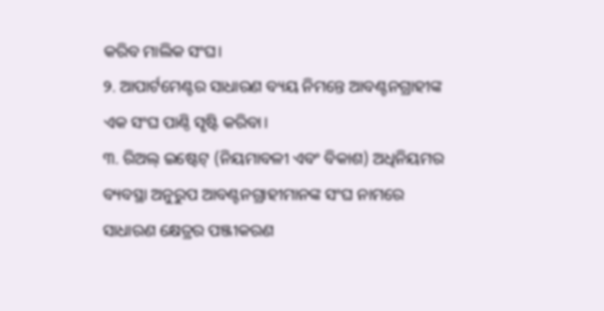କରିବ ମାଲିକ ସଂଘ।
୨. ଆପାର୍ଟମେଣ୍ଟର ସାଧାରଣ ବ୍ୟୟ ନିମନ୍ତେ ଆବଣ୍ଟନଗ୍ରାହୀଙ୍କ ଏକ ସଂଘ ପାଣ୍ଠି ସୃଷ୍ଟି କରିବା।
୩. ରିଅଲ୍ ଇଷ୍ଟେଟ୍ (ନିୟମାବଳୀ ଏବଂ ବିକାଶ) ଅଧିନିୟମର ବ୍ୟବସ୍ଥା ଅନୁରୁପ ଆବଣ୍ଟନଗ୍ରାହୀମାନଙ୍କ ସଂଘ ନାମରେ ସାଧାରଣ କ୍ଷେତ୍ରର ପଞ୍ଜୀକରଣ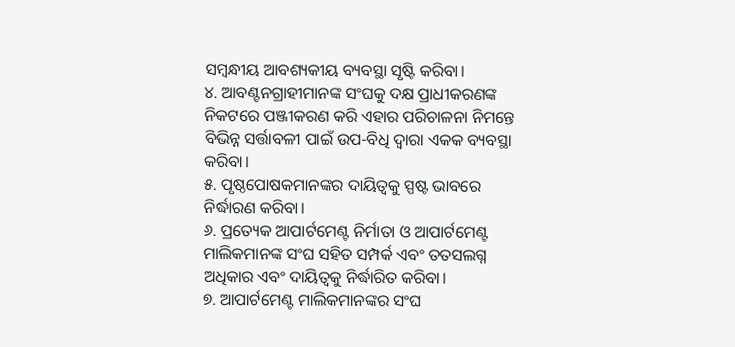ସମ୍ବନ୍ଧୀୟ ଆବଶ୍ୟକୀୟ ବ୍ୟବସ୍ଥା ସୃଷ୍ଟି କରିବା।
୪. ଆବଣ୍ଟନଗ୍ରାହୀମାନଙ୍କ ସଂଘକୁ ଦକ୍ଷ ପ୍ରାଧୀକରଣଙ୍କ ନିକଟରେ ପଞ୍ଜୀକରଣ କରି ଏହାର ପରିଚାଳନା ନିମନ୍ତେ ବିଭିନ୍ନ ସର୍ତ୍ତାବଳୀ ପାଇଁ ଉପ-ବିଧି ଦ୍ୱାରା ଏକକ ବ୍ୟବସ୍ଥା କରିବା।
୫. ପୃଷ୍ଠପୋଷକମାନଙ୍କର ଦାୟିତ୍ୱକୁ ସ୍ପଷ୍ଟ ଭାବରେ ନିର୍ଦ୍ଧାରଣ କରିବା।
୬. ପ୍ରତ୍ୟେକ ଆପାର୍ଟମେଣ୍ଟ ନିର୍ମାତା ଓ ଆପାର୍ଟମେଣ୍ଟ ମାଲିକମାନଙ୍କ ସଂଘ ସହିତ ସମ୍ପର୍କ ଏବଂ ତତସଲଗ୍ନ ଅଧିକାର ଏବଂ ଦାୟିତ୍ୱକୁ ନିର୍ଦ୍ଧାରିତ କରିବା।
୭. ଆପାର୍ଟମେଣ୍ଟ ମାଲିକମାନଙ୍କର ସଂଘ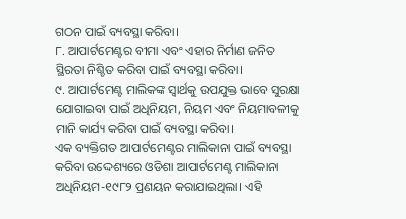ଗଠନ ପାଇଁ ବ୍ୟବସ୍ଥା କରିବା।
୮. ଆପାର୍ଟମେଣ୍ଟର ବୀମା ଏବଂ ଏହାର ନିର୍ମାଣ ଜନିତ ସ୍ଥିରତା ନିଶ୍ଚିତ କରିବା ପାଇଁ ବ୍ୟବସ୍ଥା କରିବା।
୯. ଆପାର୍ଟମେଣ୍ଟ ମାଲିକଙ୍କ ସ୍ୱାର୍ଥକୁ ଉପଯୁକ୍ତ ଭାବେ ସୁରକ୍ଷା ଯୋଗାଇବା ପାଇଁ ଅଧିନିୟମ, ନିୟମ ଏବଂ ନିୟମାବଳୀକୁ ମାନି କାର୍ଯ୍ୟ କରିବା ପାଇଁ ବ୍ୟବସ୍ଥା କରିବା।
ଏକ ବ୍ୟକ୍ତିଗତ ଆପାର୍ଟମେଣ୍ଟର ମାଲିକାନା ପାଇଁ ବ୍ୟବସ୍ଥା କରିବା ଉଦ୍ଦେଶ୍ୟରେ ଓଡିଶା ଆପାର୍ଟମେଣ୍ଟ ମାଲିକାନା ଅଧିନିୟମ-୧୯୮୨ ପ୍ରଣୟନ କରାଯାଇଥିଲା। ଏହି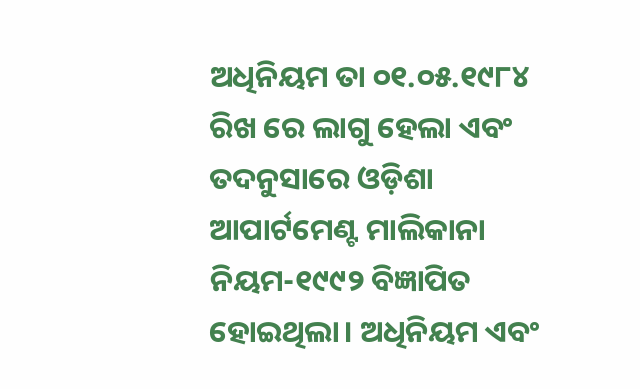ଅଧିନିୟମ ତା ୦୧.୦୫.୧୯୮୪ ରିଖ ରେ ଲାଗୁ ହେଲା ଏବଂ ତଦନୁସାରେ ଓଡ଼ିଶା ଆପାର୍ଟମେଣ୍ଟ ମାଲିକାନା ନିୟମ-୧୯୯୨ ବିଜ୍ଞାପିତ ହୋଇଥିଲା। ଅଧିନିୟମ ଏବଂ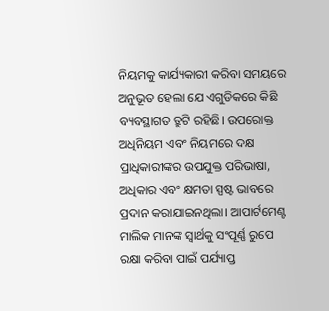ନିୟମକୁ କାର୍ଯ୍ୟକାରୀ କରିବା ସମୟରେ ଅନୁଭୂତ ହେଲା ଯେ ଏଗୁଡିକରେ କିଛି ବ୍ୟବସ୍ଥାଗତ ତ୍ରୁଟି ରହିଛି। ଉପରୋକ୍ତ ଅଧିନିୟମ ଏବଂ ନିୟମରେ ଦକ୍ଷ ପ୍ରାଧିକାରୀଙ୍କର ଉପଯୁକ୍ତ ପରିଭାଷା, ଅଧିକାର ଏବଂ କ୍ଷମତା ସ୍ପଷ୍ଟ ଭାବରେ ପ୍ରଦାନ କରାଯାଇନଥିଲା। ଆପାର୍ଟମେଣ୍ଟ ମାଲିକ ମାନଙ୍କ ସ୍ୱାର୍ଥକୁ ସଂପୂର୍ଣ୍ଣ ରୁପେ ରକ୍ଷା କରିବା ପାଇଁ ପର୍ଯ୍ୟାପ୍ତ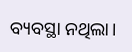ବ୍ୟବସ୍ଥା ନଥିଲା।